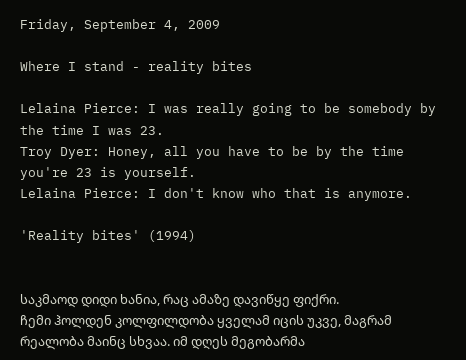Friday, September 4, 2009

Where I stand - reality bites

Lelaina Pierce: I was really going to be somebody by the time I was 23.
Troy Dyer: Honey, all you have to be by the time you're 23 is yourself.
Lelaina Pierce: I don't know who that is anymore.

'Reality bites' (1994)


საკმაოდ დიდი ხანია, რაც ამაზე დავიწყე ფიქრი.
ჩემი ჰოლდენ კოლფილდობა ყველამ იცის უკვე, მაგრამ რეალობა მაინც სხვაა. იმ დღეს მეგობარმა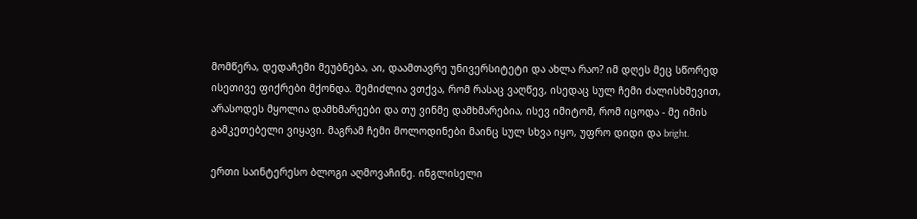მომწერა, დედაჩემი მეუბნება, აი, დაამთავრე უნივერსიტეტი და ახლა რაო? იმ დღეს მეც სწორედ ისეთივე ფიქრები მქონდა. შემიძლია ვთქვა, რომ რასაც ვაღწევ, ისედაც სულ ჩემი ძალისხმევით, არასოდეს მყოლია დამხმარეები და თუ ვინმე დამხმარებია, ისევ იმიტომ, რომ იცოდა - მე იმის გამკეთებელი ვიყავი. მაგრამ ჩემი მოლოდინები მაინც სულ სხვა იყო, უფრო დიდი და bright.

ერთი საინტერესო ბლოგი აღმოვაჩინე. ინგლისელი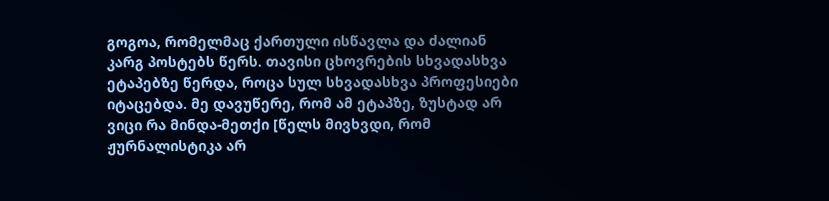გოგოა, რომელმაც ქართული ისწავლა და ძალიან კარგ პოსტებს წერს. თავისი ცხოვრების სხვადასხვა ეტაპებზე წერდა, როცა სულ სხვადასხვა პროფესიები იტაცებდა. მე დავუწერე, რომ ამ ეტაპზე, ზუსტად არ ვიცი რა მინდა-მეთქი [წელს მივხვდი, რომ ჟურნალისტიკა არ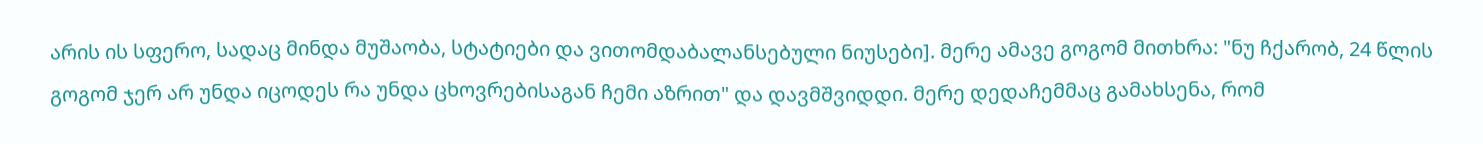არის ის სფერო, სადაც მინდა მუშაობა, სტატიები და ვითომდაბალანსებული ნიუსები]. მერე ამავე გოგომ მითხრა: "ნუ ჩქარობ, 24 წლის გოგომ ჯერ არ უნდა იცოდეს რა უნდა ცხოვრებისაგან ჩემი აზრით" და დავმშვიდდი. მერე დედაჩემმაც გამახსენა, რომ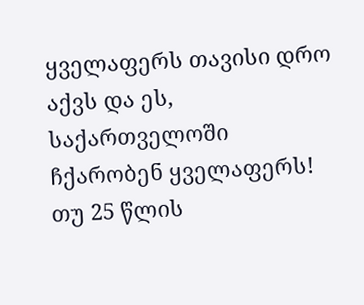ყველაფერს თავისი დრო აქვს და ეს, საქართველოში ჩქარობენ ყველაფერს! თუ 25 წლის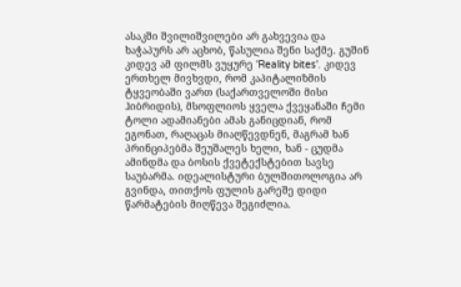ასაკში შვილიშვილები არ გახვევია და ხაჭაპურს არ აცხობ, წასულია შენი საქმე. გუშინ კიდევ ამ ფილმს ვუყურე 'Reality bites'. კიდევ ერთხელ მივხვდი, რომ კაპიტალიზმის ტყვეობაში ვართ (საქართველოში მისი ჰიბრიდის), მსოფლიოს ყველა ქვეყანაში ჩემი ტოლი ადამიანები ამას განიცდიან, რომ ეგონათ, რაღაცას მიაღწევდნენ, მაგრამ ხან პრინციპებმა შეუშალეს ხელი, ხან - ცუდმა ამინდმა და ბოსის ქვეტექსტებით სავსე საუბარმა. იდეალისტური ბულშითოლოგია არ გვინდა, თითქოს ფულის გარეშე დიდი წარმატების მიღწევა შეგიძლია.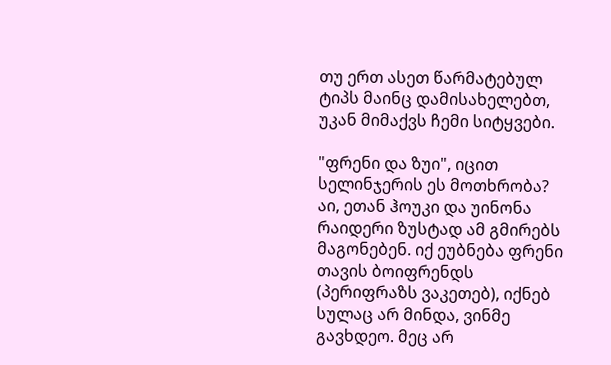თუ ერთ ასეთ წარმატებულ ტიპს მაინც დამისახელებთ, უკან მიმაქვს ჩემი სიტყვები.

"ფრენი და ზუი", იცით სელინჯერის ეს მოთხრობა? აი, ეთან ჰოუკი და უინონა რაიდერი ზუსტად ამ გმირებს მაგონებენ. იქ ეუბნება ფრენი თავის ბოიფრენდს (პერიფრაზს ვაკეთებ), იქნებ სულაც არ მინდა, ვინმე გავხდეო. მეც არ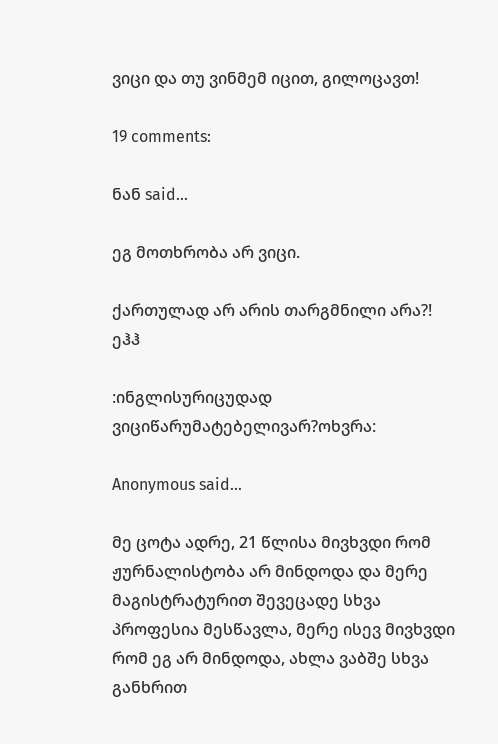ვიცი და თუ ვინმემ იცით, გილოცავთ!

19 comments:

ნან said...

ეგ მოთხრობა არ ვიცი.

ქართულად არ არის თარგმნილი არა?!
ეჰჰ

:ინგლისურიცუდად ვიციწარუმატებელივარ?ოხვრა:

Anonymous said...

მე ცოტა ადრე, 21 წლისა მივხვდი რომ ჟურნალისტობა არ მინდოდა და მერე მაგისტრატურით შევეცადე სხვა პროფესია მესწავლა, მერე ისევ მივხვდი რომ ეგ არ მინდოდა, ახლა ვაბშე სხვა განხრით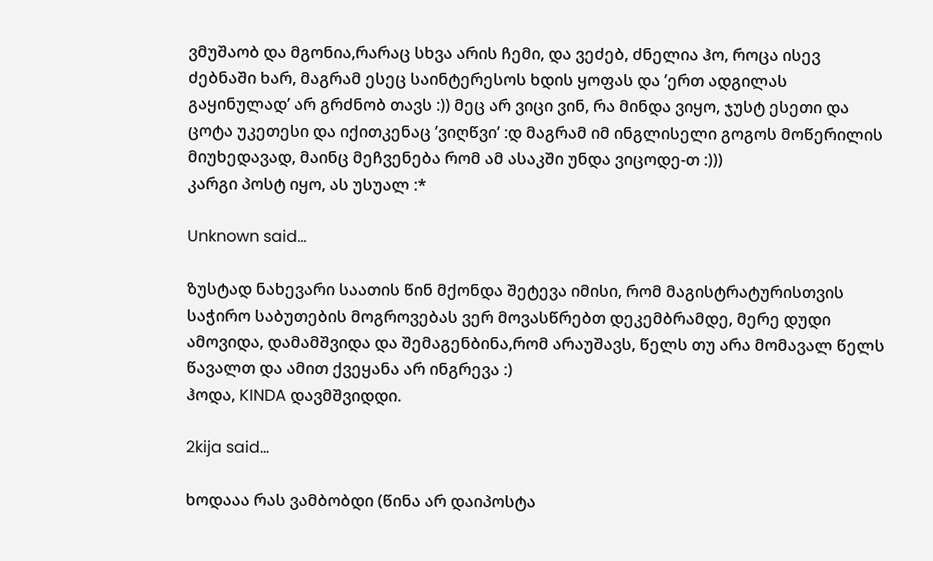ვმუშაობ და მგონია,რარაც სხვა არის ჩემი, და ვეძებ, ძნელია ჰო, როცა ისევ ძებნაში ხარ, მაგრამ ესეც საინტერესოს ხდის ყოფას და ’ერთ ადგილას გაყინულად’ არ გრძნობ თავს :)) მეც არ ვიცი ვინ, რა მინდა ვიყო, ჯუსტ ესეთი და ცოტა უკეთესი და იქითკენაც ’ვიღწვი’ :დ მაგრამ იმ ინგლისელი გოგოს მოწერილის მიუხედავად, მაინც მეჩვენება რომ ამ ასაკში უნდა ვიცოდე-თ :)))
კარგი პოსტ იყო, ას უსუალ :*

Unknown said...

ზუსტად ნახევარი საათის წინ მქონდა შეტევა იმისი, რომ მაგისტრატურისთვის საჭირო საბუთების მოგროვებას ვერ მოვასწრებთ დეკემბრამდე, მერე დუდი ამოვიდა, დამამშვიდა და შემაგენბინა,რომ არაუშავს, წელს თუ არა მომავალ წელს წავალთ და ამით ქვეყანა არ ინგრევა :)
ჰოდა, KINDA დავმშვიდდი.

2kija said...

ხოდააა რას ვამბობდი (წინა არ დაიპოსტა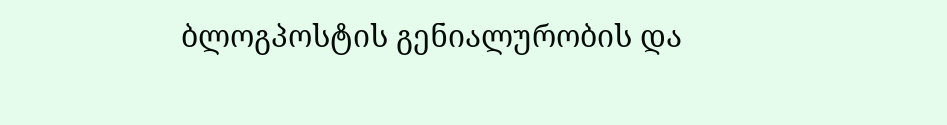ბლოგპოსტის გენიალურობის და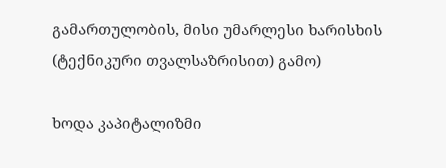გამართულობის, მისი უმარლესი ხარისხის (ტექნიკური თვალსაზრისით) გამო)

ხოდა კაპიტალიზმი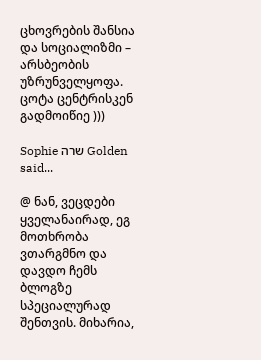ცხოვრების შანსია და სოციალიზმი – არსბეობის უზრუნველყოფა. ცოტა ცენტრისკენ გადმოიწიე )))

Sophie שרה Golden said...

@ ნან, ვეცდები ყველანაირად, ეგ მოთხრობა ვთარგმნო და დავდო ჩემს ბლოგზე სპეციალურად შენთვის. მიხარია,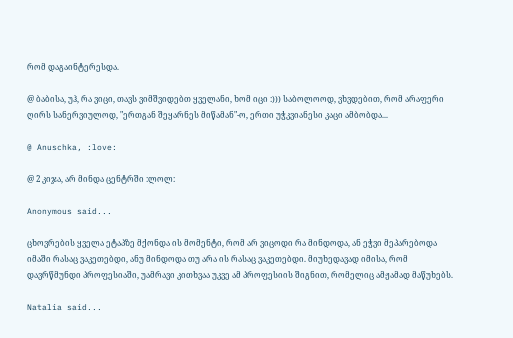რომ დაგაინტერესდა.

@ ბაბისა, უჰ, რა ვიცი, თავს ვიმშვიდებთ ყველანი, ხომ იცი :))) საბოლოოდ, ვხვდებით, რომ არაფერი ღირს სანერვიულოდ, "ერთგან შეყარნეს მიწამან"-ო, ერთი უჭკვიანესი კაცი ამბობდა...

@ Anuschka, :love:

@ 2 კიჯა, არ მინდა ცენტრში :ლოლ:

Anonymous said...

ცხოვრების ყველა ეტაპზე მქონდა ის მომენტი, რომ არ ვიცოდი რა მინდოდა, ან ეჭვი მეპარებოდა იმაში რასაც ვაკეთებდი, ანუ მინდოდა თუ არა ის რასაც ვაკეთებდი. მიუხედავად იმისა, რომ დავრწმუნდი პროფესიაში, უამრავი კითხვაა უკვე ამ პროფესიის შიგნით, რომელიც ამჟამად მაწუხებს.

Natalia said...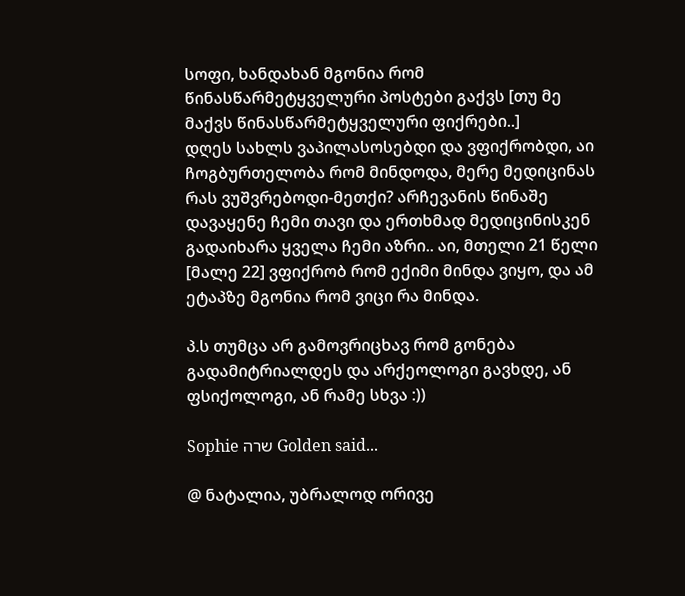სოფი, ხანდახან მგონია რომ წინასწარმეტყველური პოსტები გაქვს [თუ მე მაქვს წინასწარმეტყველური ფიქრები..]
დღეს სახლს ვაპილასოსებდი და ვფიქრობდი, აი ჩოგბურთელობა რომ მინდოდა, მერე მედიცინას რას ვუშვრებოდი-მეთქი? არჩევანის წინაშე დავაყენე ჩემი თავი და ერთხმად მედიცინისკენ გადაიხარა ყველა ჩემი აზრი.. აი, მთელი 21 წელი [მალე 22] ვფიქრობ რომ ექიმი მინდა ვიყო, და ამ ეტაპზე მგონია რომ ვიცი რა მინდა.

პ.ს თუმცა არ გამოვრიცხავ რომ გონება გადამიტრიალდეს და არქეოლოგი გავხდე, ან ფსიქოლოგი, ან რამე სხვა :))

Sophie שרה Golden said...

@ ნატალია, უბრალოდ ორივე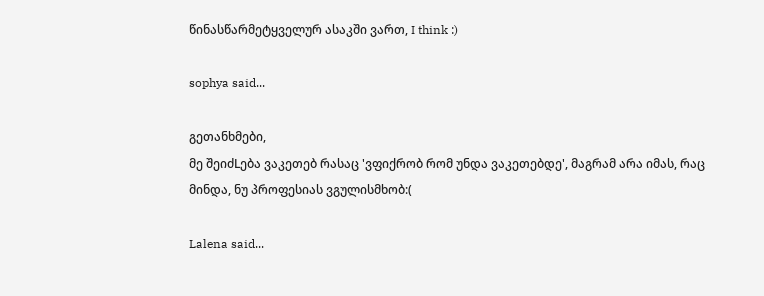წინასწარმეტყველურ ასაკში ვართ, I think :)

sophya said...

გეთანხმები,
მე შეიძLება ვაკეთებ რასაც 'ვფიქრობ რომ უნდა ვაკეთებდე', მაგრამ არა იმას, რაც მინდა, ნუ პროფესიას ვგულისმხობ:(

Lalena said...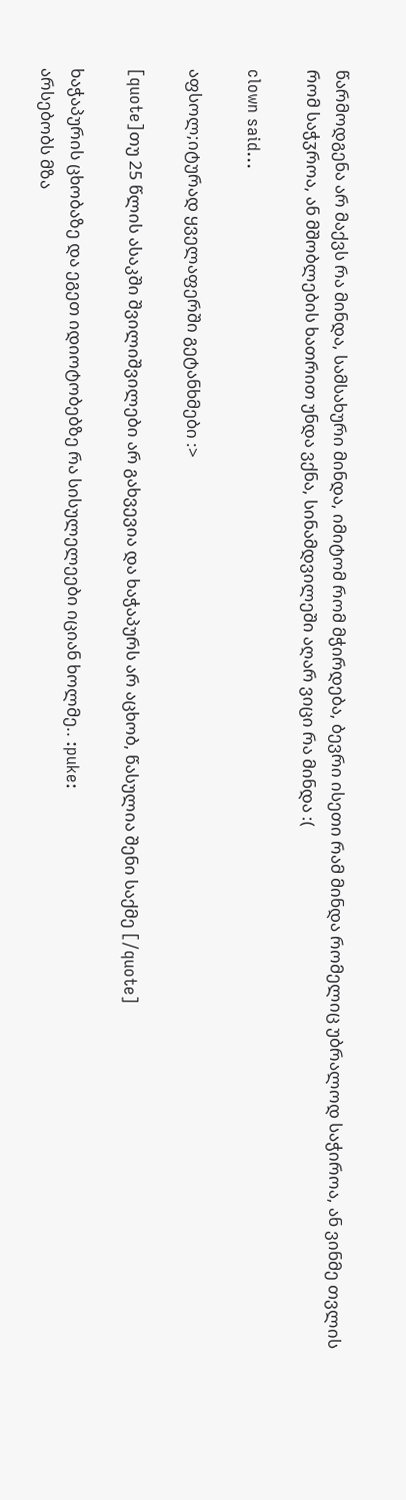წარმოდგენა არ მაქვს რა მინდა, სამსახური მინდა, იმიტომ რომ მჭირდება, ბევრი ისეთი რამ მინდა რომელიც უბრალოდ საჭიროა, ან ვინმე თვლის რომ საჭჳროა, ან მშობლების ხათრით უნდა ვქნა, სინამდვილეში აღარ ვიცი რა მინდა :(

clown said...

აფსოლ;იტურად ყველაფერში გეტანხმები :>

[quote]თუ 25 წლის ასაკში შვილიშვილები არ გახვევია და ხაჭაპურს არ აცხობ, წასულია შენი საქმე [/quote]

ხაჭაპურის ცხობაზე და ეგეთ იდიოტობებზე რა სისულელეები იციან ხოლმე.. :puke:
არსებობს მზა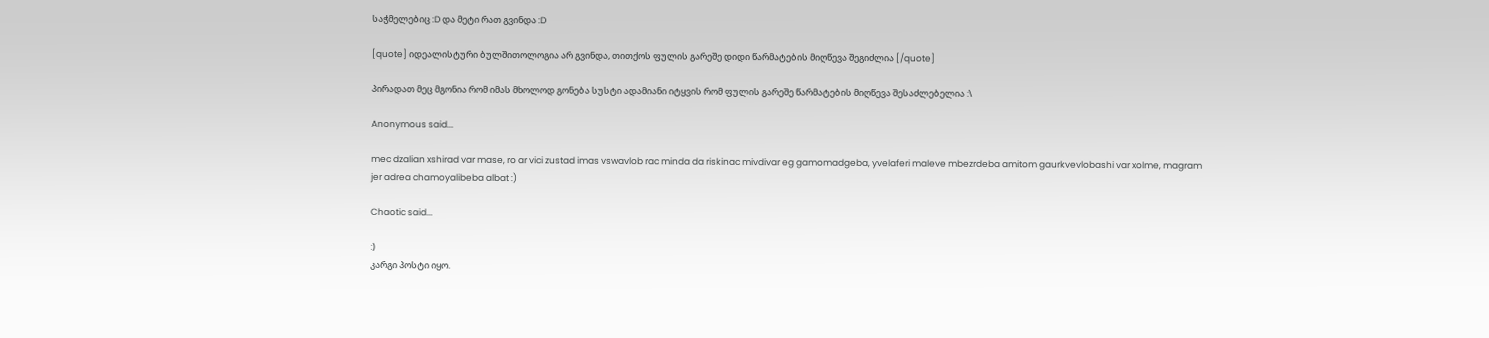საჭმელებიც :D და მეტი რათ გვინდა :D

[quote] იდეალისტური ბულშითოლოგია არ გვინდა, თითქოს ფულის გარეშე დიდი წარმატების მიღწევა შეგიძლია [/quote]

პირადათ მეც მგონია რომ იმას მხოლოდ გონება სუსტი ადამიანი იტყვის რომ ფულის გარეშე წარმატების მიღწევა შესაძლებელია :\

Anonymous said...

mec dzalian xshirad var mase, ro ar vici zustad imas vswavlob rac minda da riskinac mivdivar eg gamomadgeba, yvelaferi maleve mbezrdeba amitom gaurkvevlobashi var xolme, magram jer adrea chamoyalibeba albat :)

Chaotic said...

:)
კარგი პოსტი იყო.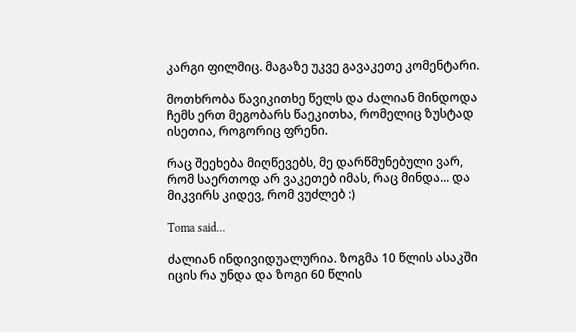კარგი ფილმიც. მაგაზე უკვე გავაკეთე კომენტარი.

მოთხრობა წავიკითხე წელს და ძალიან მინდოდა ჩემს ერთ მეგობარს წაეკითხა, რომელიც ზუსტად ისეთია, როგორიც ფრენი.

რაც შეეხება მიღწევებს, მე დარწმუნებული ვარ, რომ საერთოდ არ ვაკეთებ იმას, რაც მინდა... და მიკვირს კიდევ, რომ ვუძლებ :)

Toma said...

ძალიან ინდივიდუალურია. ზოგმა 10 წლის ასაკში იცის რა უნდა და ზოგი 60 წლის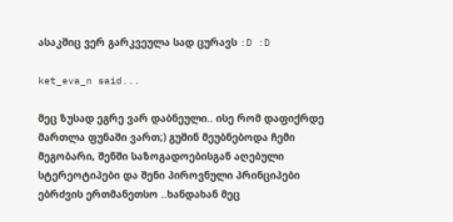ასაკშიც ვერ გარკვეულა სად ცურავს :D :D

ket_eva_n said...

მეც ზუსად ეგრე ვარ დაბნეული.. ისე რომ დაფიქრდე მართლა ფუნაში ვართ;) გუშინ მეუბნებოდა ჩემი მეგობარი, შენში საზოგადოებისგან აღებული სტერეოტიპები და შენი პიროვნული პრინციპები ებრძვის ერთმანეთსო ..ხანდახან მეც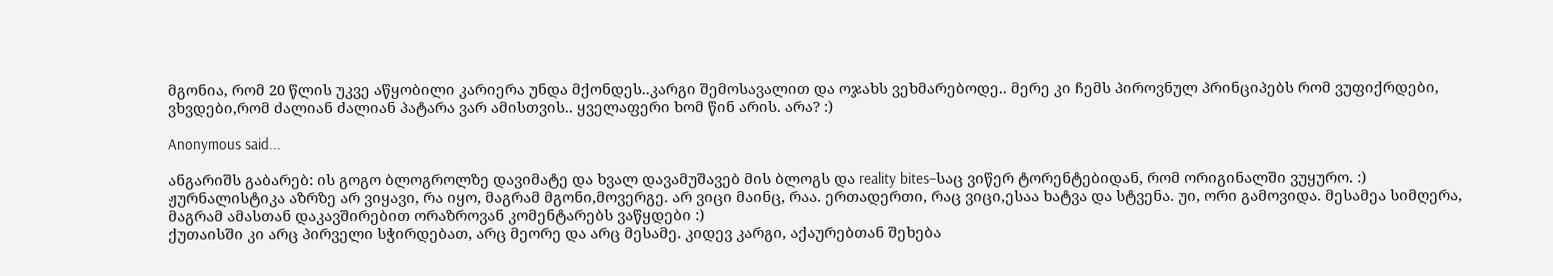მგონია, რომ 20 წლის უკვე აწყობილი კარიერა უნდა მქონდეს..კარგი შემოსავალით და ოჯახს ვეხმარებოდე.. მერე კი ჩემს პიროვნულ პრინციპებს რომ ვუფიქრდები, ვხვდები,რომ ძალიან ძალიან პატარა ვარ ამისთვის.. ყველაფერი ხომ წინ არის. არა? :)

Anonymous said...

ანგარიშს გაბარებ: ის გოგო ბლოგროლზე დავიმატე და ხვალ დავამუშავებ მის ბლოგს და reality bites–საც ვიწერ ტორენტებიდან, რომ ორიგინალში ვუყურო. :)
ჟურნალისტიკა აზრზე არ ვიყავი, რა იყო, მაგრამ მგონი,მოვერგე. არ ვიცი მაინც, რაა. ერთადერთი, რაც ვიცი,ესაა ხატვა და სტვენა. უი, ორი გამოვიდა. მესამეა სიმღერა, მაგრამ ამასთან დაკავშირებით ორაზროვან კომენტარებს ვაწყდები :)
ქუთაისში კი არც პირველი სჭირდებათ, არც მეორე და არც მესამე. კიდევ კარგი, აქაურებთან შეხება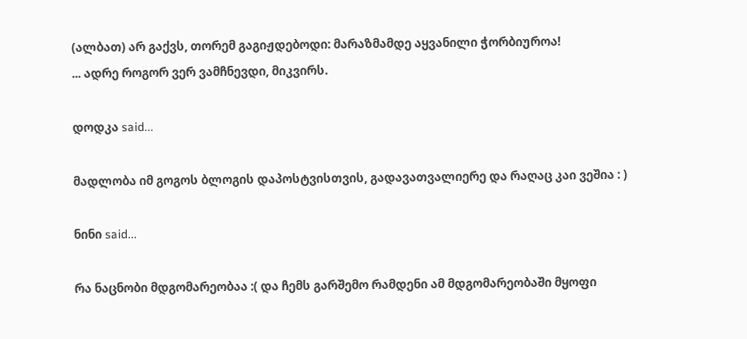(ალბათ) არ გაქვს, თორემ გაგიჟდებოდი: მარაზმამდე აყვანილი ჭორბიუროა!
... ადრე როგორ ვერ ვამჩნევდი, მიკვირს.

დოდკა said...

მადლობა იმ გოგოს ბლოგის დაპოსტვისთვის, გადავათვალიერე და რაღაც კაი ვეშია : )

ნინი said...

რა ნაცნობი მდგომარეობაა :( და ჩემს გარშემო რამდენი ამ მდგომარეობაში მყოფი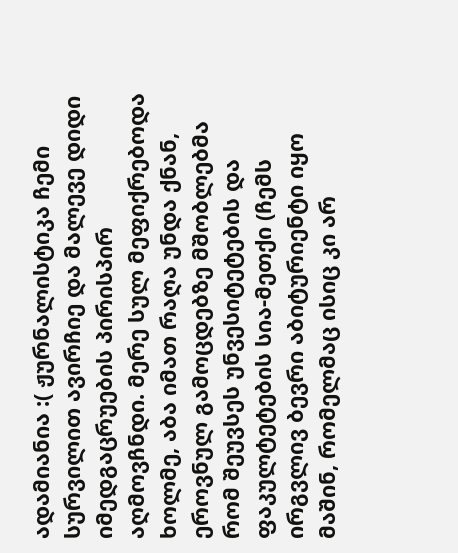ადამიანია :( ჟურნალისტიკა ჩემი სურვილით ავირჩიე და მალევე დიდი იმედგაცრუების პირისპირ აღმოვჩნდი. მერე სულ მეფიქრებოდა ხოლმე, აბა იმათ რაღა უნდა ქნან, ეროვნულ გამოცდებზე მშობლებმა რომ შეუვსეს უნვესიტეტების და ფაკულტეტების სია-მეთქი (ჩემს ირგვლივ ბევრი აბიტურიენტი იყო მაშინ, რომელმაც ისიც კი არ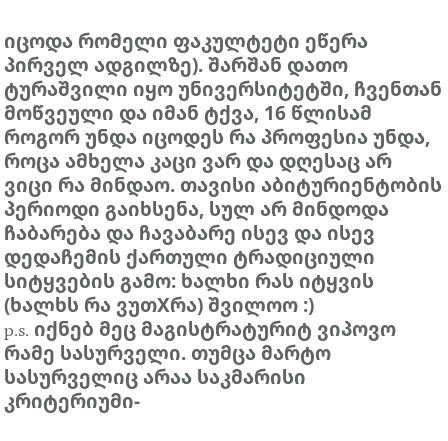იცოდა რომელი ფაკულტეტი ეწერა პირველ ადგილზე). შარშან დათო ტურაშვილი იყო უნივერსიტეტში, ჩვენთან მოწვეული და იმან ტქვა, 16 წლისამ როგორ უნდა იცოდეს რა პროფესია უნდა, როცა ამხელა კაცი ვარ და დღესაც არ ვიცი რა მინდაო. თავისი აბიტურიენტობის პერიოდი გაიხსენა, სულ არ მინდოდა ჩაბარება და ჩავაბარე ისევ და ისევ დედაჩემის ქართული ტრადიციული სიტყვების გამო: ხალხი რას იტყვის (ხალხს რა ვუთXრა) შვილოო :)
p.s. იქნებ მეც მაგისტრატურიტ ვიპოვო რამე სასურველი. თუმცა მარტო სასურველიც არაა საკმარისი კრიტერიუმი-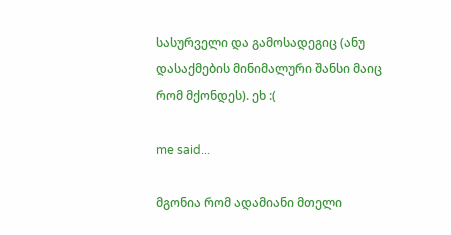სასურველი და გამოსადეგიც (ანუ დასაქმების მინიმალური შანსი მაიც რომ მქონდეს). ეხ :(

me said...

მგონია რომ ადამიანი მთელი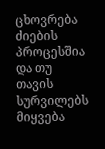ცხოვრება ძიების პროცესშია და თუ თავის სურვილებს მიყვება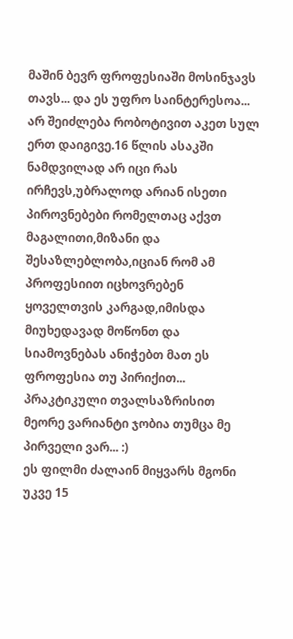მაშინ ბევრ ფროფესიაში მოსინჯავს თავს... და ეს უფრო საინტერესოა... არ შეიძლება რობოტივით აკეთ სულ ერთ დაიგივე.16 წლის ასაკში ნამდვილად არ იცი რას ირჩევს,უბრალოდ არიან ისეთი პიროვნებები რომელთაც აქვთ მაგალითი,მიზანი და შესაზლებლობა,იციან რომ ამ პროფესიით იცხოვრებენ ყოველთვის კარგად,იმისდა მიუხედავად მოწონთ და სიამოვნებას ანიჭებთ მათ ეს ფროფესია თუ პირიქით... პრაკტიკული თვალსაზრისით მეორე ვარიანტი ჯობია თუმცა მე პირველი ვარ... :)
ეს ფილმი ძალაინ მიყვარს მგონი უკვე 15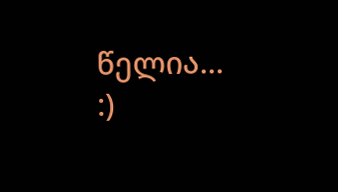წელია... :)